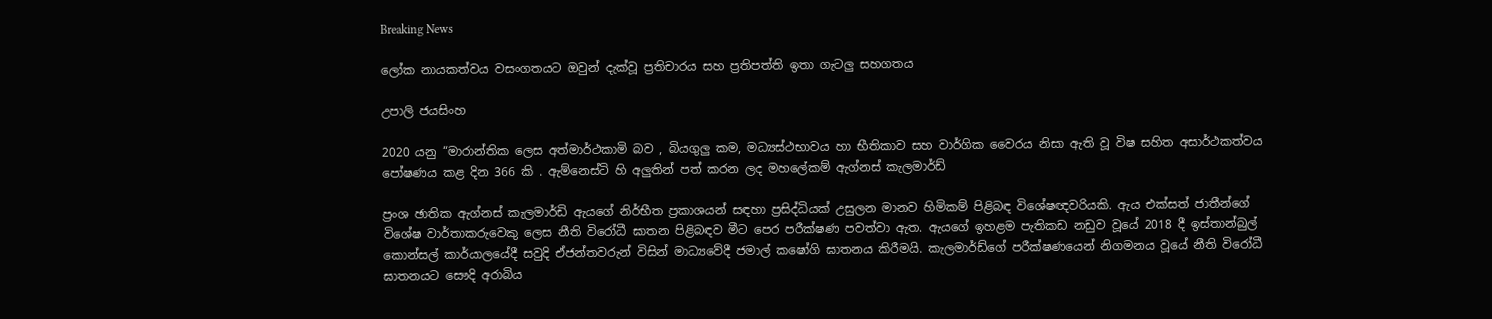Breaking News

ලෝක නායකත්වය වසංගතයට ඔවුන් දැක්වූ ප්‍රතිචාරය සහ ප්‍රතිපත්ති ඉතා ගැටලු සහගතය

උපාලි ජයසිංහ

2020 යනු “මාරාන්තික ලෙස අත්මාර්ථකාමි බව , බියගුලු කම, මධ්‍යස්ථභාවය හා භීතිකාව සහ වාර්ගික වෛරය නිසා ඇති වූ විෂ සහිත අසාර්ථකත්වය පෝෂණය කළ දින 366 කි . ඇම්නෙස්ටි හි අලුතින් පත් කරන ලද මහලේකම් ඇග්නස් කැලමාර්ඩ්

ප්‍රංශ ඡාතික ඇග්නස් කැලමාර්ඩි ඇයගේ නිර්භීත ප්‍රකාශයන් සඳහා ප්‍රසිද්ධියක් උසුලන මානව හිමිකම් පිළිබඳ විශේෂඥවරියකි. ඇය එක්සත් ජාතීන්ගේ විශේෂ වාර්තාකරුවෙකු ලෙස නීති විරෝධී ඝාතන පිළිබඳව මීට පෙර පරීක්ෂණ පවත්වා ඇත. ඇයගේ ඉහළම පැතිකඩ නඩුව වූයේ 2018 දී ඉස්තාන්බුල් කොන්සල් කාර්යාලයේදී සවුදි ඒජන්තවරුන් විසින් මාධ්‍යවේදී ජමාල් කෂෝගි ඝාතනය කිරීමයි. කැලමාර්ඩ්ගේ පරීක්ෂණයෙන් නිගමනය වූයේ නීති විරෝධී ඝාතනයට සෞදි අරාබිය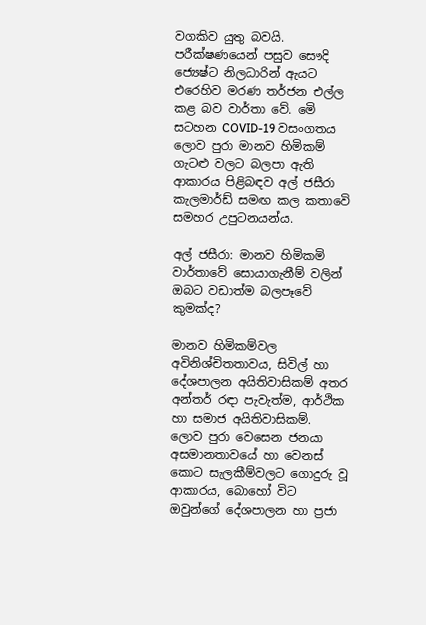වගකිව යුතු බවයි. පරීක්ෂණයෙන් පසුව සෞදි ජ්‍යෙෂ්ට නිලධාරින් ඇයට එරෙහිව මරණ තර්ජන එල්ල කළ බව වාර්තා වේ. මෙි සටහන COVID-19 වසංගතය ලොව පුරා මානව හිමිකම් ගැටළු වලට බලපා ඇති ආකාරය පිළිබඳව අල් ජසීරා කැලමාර්ඩ් සමඟ කල කතාවෙි සමහර උපුටනයන්ය.

අල් ජසීරා: මානව හිමිකමි වාර්තාවේ සොයාගැනීම් වලින් ඔබට වඩාත්ම බලපෑවේ කුමක්ද?

මානව හිමිකම්වල අවිනිශ්චිතතාවය, සිවිල් හා දේශපාලන අයිතිවාසිකම් අතර අන්තර් රඳා පැවැත්ම, ආර්ථික හා සමාජ අයිතිවාසිකම්. ලොව පුරා වෙසෙන ජනයා අසමානතාවයේ හා වෙනස් කොට සැලකීම්වලට ගොදුරු වූ ආකාරය, බොහෝ විට ඔවුන්ගේ දේශපාලන හා ප්‍රජා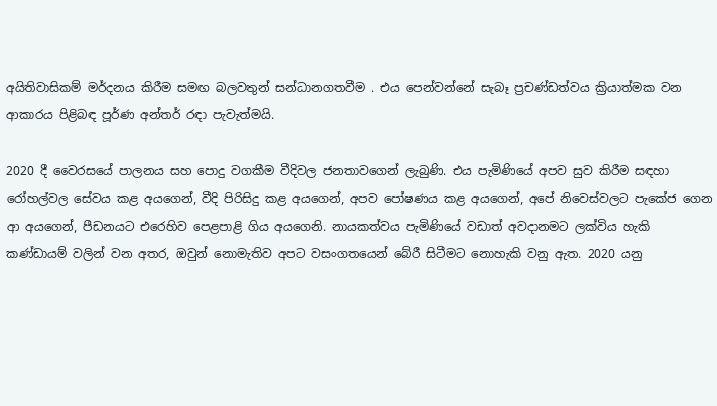අයිතිවාසිකම් මර්දනය කිරීම සමඟ බලවතුන් සන්ධානගතවීම . එය පෙන්වන්නේ සැබෑ ප්‍රචණ්ඩත්වය ක්‍රියාත්මක වන ආකාරය පිළිබඳ පූර්ණ අන්තර් රඳා පැවැත්මයි.

2020 දී වෛරසයේ පාලනය සහ පොදු වගකීම වීදිවල ජනතාවගෙන් ලැබුණි. එය පැමිණියේ අපව සුව කිරීම සඳහා රෝහල්වල සේවය කළ අයගෙන්, වීදි පිරිසිදු කළ අයගෙන්, අපව පෝෂණය කළ අයගෙන්, අපේ නිවෙස්වලට පැකේජ ගෙන ආ අයගෙන්, පීඩනයට එරෙහිව පෙළපාළි ගිය අයගෙනි. නායකත්වය පැමිණියේ වඩාත් අවදානමට ලක්විය හැකි කණ්ඩායම් වලින් වන අතර, ඔවුන් නොමැතිව අපට වසංගතයෙන් බේරී සිටීමට නොහැකි වනු ඇත. 2020 යනු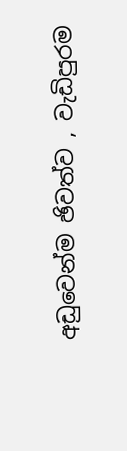අඩුවෙන්ම ඡිවත්ව , වැඩිපුරම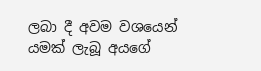ලබා දී අවම වශයෙන් යමක් ලැබූ අයගේ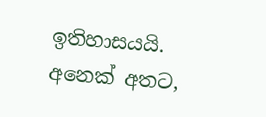ඉතිහාසයයි. අනෙක් අතට,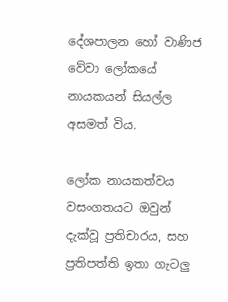දේශපාලන හෝ වාණිජ වේවා ලෝකයේ නායකයන් සියල්ල අසමත් විය.

ලෝක නායකත්වය වසංගතයට ඔවුන් දැක්වූ ප්‍රතිචාරය, සහ ප්‍රතිපත්ති ඉතා ගැටලු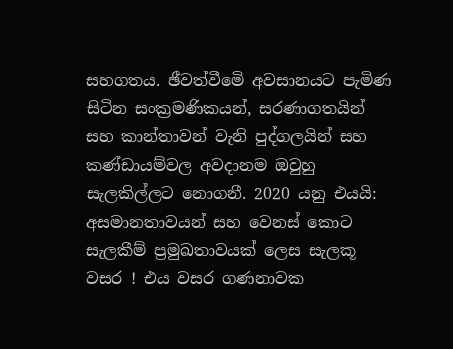සහගතය. ඡීවත්වීමෙි අවසානයට පැමිණ සිටින සංක්‍රමණිකයන්, සරණාගතයින් සහ කාන්තාවන් වැනි පුද්ගලයින් සහ කණ්ඩායම්වල අවදානම ඔවුහු සැලකිල්ලට නොගනී. 2020 යනු එයයි: අසමානතාවයන් සහ වෙනස් කොට සැලකීම් ප්‍රමුඛතාවයක් ලෙස සැලකූ වසර ! එය වසර ගණනාවක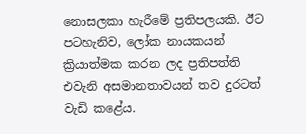නොසලකා හැරීමේ ප්‍රතිපලයකි. ඊට පටහැනිව, ලෝක නායකයන් ක්‍රියාත්මක කරන ලද ප්‍රතිපත්ති එවැනි අසමානතාවයන් තව දුරටත් වැඩි කළේය.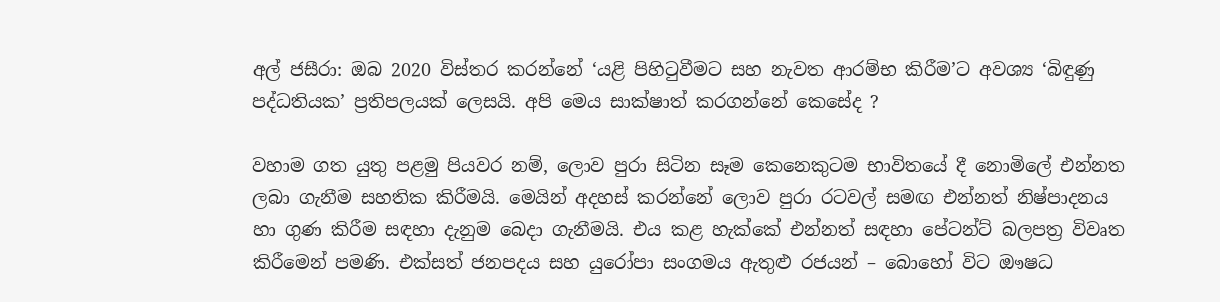අල් ජසීරා: ඔබ 2020 විස්තර කරන්නේ ‘යළි පිහිටුවීමට සහ නැවත ආරම්භ කිරීම’ට අවශ්‍ය ‘බිඳුණු පද්ධතියක’ ප්‍රතිපලයක් ලෙසයි. අපි මෙය සාක්ෂාත් කරගන්නේ කෙසේද ?

වහාම ගත යුතු පළමු පියවර නම්, ලොව පුරා සිටින සෑම කෙනෙකුටම භාවිතයේ දී නොමිලේ එන්නත ලබා ගැනීම සහතික කිරීමයි. මෙයින් අදහස් කරන්නේ ලොව පුරා රටවල් සමඟ එන්නත් නිෂ්පාදනය හා ගුණ කිරීම සඳහා දැනුම බෙදා ගැනීමයි. එය කළ හැක්කේ එන්නත් සඳහා පේටන්ට් බලපත්‍ර විවෘත කිරීමෙන් පමණි. එක්සත් ජනපදය සහ යුරෝපා සංගමය ඇතුළු රජයන් – බොහෝ විට ඖෂධ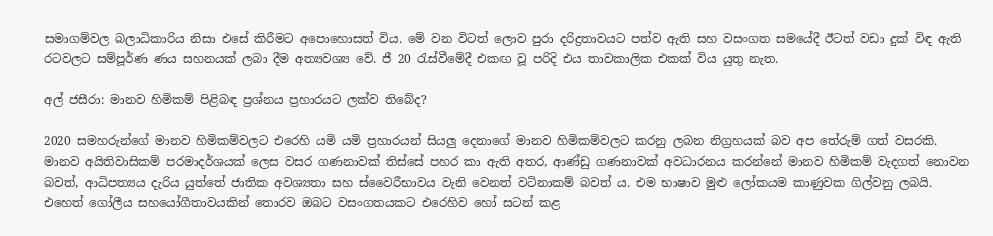සමාගම්වල බලාධිකාරිය නිසා එසේ කිරීමට අපොහොසත් විය. මේ වන විටත් ලොව පුරා දරිද්‍රතාවයට පත්ව ඇති සහ වසංගත සමයේදී ඊටත් වඩා දුක් විඳ ඇති රටවලට සම්පූර්ණ ණය සහනයක් ලබා දීම අත්‍යවශ්‍ය වේ. ජී 20 රැස්වීමේදී එකඟ වූ පරිදි එය තාවකාලික එකක් විය යුතු නැත.

අල් ජසීරා: මානව හිමිකම් පිළිබඳ ප්‍රශ්නය ප්‍රහාරයට ලක්ව තිබේද?

2020 සමහරුන්ගේ මානව හිමිකම්වලට එරෙහි යමි යමි ප්‍රහාරයන් සියලු දෙනාගේ මානව හිමිකම්වලට කරනු ලබන නිග්‍රහයක් බව අප තේරුම් ගත් වසරකි. මානව අයිතිවාසිකම් පරමාදර්ශයක් ලෙස වසර ගණනාවක් තිස්සේ පහර කා ඇති අතර, ආණ්ඩු ගණනාවක් අවධාරනය කරන්නේ මානව හිමිකම් වැදගත් නොවන බවත්, ආධිපත්‍යය දැරිය යුත්තේ ජාතික අවශ්‍යතා සහ ස්වෛරීභාවය වැනි වෙනත් වටිනාකම් බවත් ය. එම භාෂාව මුළු ලෝකයම කාණුවක ගිල්වනු ලබයි. එහෙත් ගෝලීය සහයෝගීතාවයකින් තොරව ඔබට වසංගතයකට එරෙහිව හෝ සටන් කළ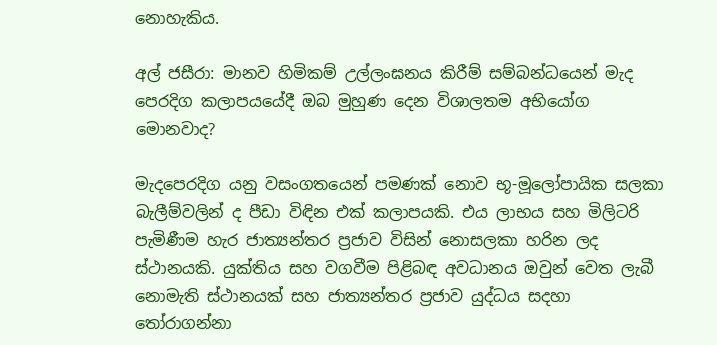නොහැකිය.

අල් ජසීරා: මානව හිමිකම් උල්ලංඝනය කිරීම් සම්බන්ධයෙන් මැද පෙරදිග කලාපයයේදී ඔබ මුහුණ දෙන විශාලතම අභියෝග මොනවාද?

මැදපෙරදිග යනු වසංගතයෙන් පමණක් නොව භූ-මූලෝපායික සලකා බැලීම්වලින් ද පීඩා විඳින එක් කලාපයකි. එය ලාභය සහ මිලිටරි පැමිණීම හැර ජාත්‍යන්තර ප්‍රජාව විසින් නොසලකා හරින ලද ස්ථානයකි. යුක්තිය සහ වගවීම පිළිබඳ අවධානය ඔවුන් වෙත ලැබී නොමැති ස්ථානයක් සහ ජාත්‍යන්තර ප්‍රජාව යුද්ධය සදහා තෝරාගන්නා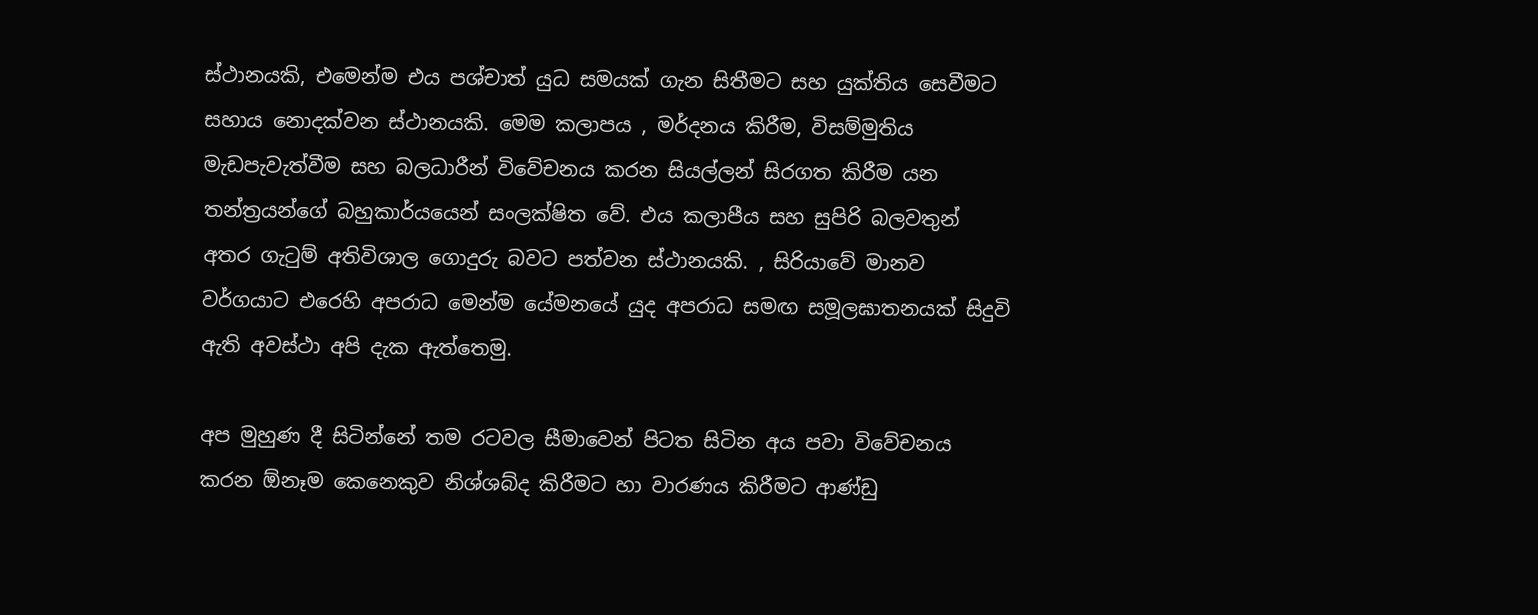ස්ථානයකි, එමෙන්ම එය පශ්චාත් යුධ සමයක් ගැන සිතීමට සහ යුක්තිය සෙවීමට සහාය නොදක්වන ස්ථානයකි. මෙම කලාපය , මර්දනය කිරීම, විසම්මුතිය මැඩපැවැත්වීම සහ බලධාරීන් විවේචනය කරන සියල්ලන් සිරගත කිරීම යන තන්ත්‍රයන්ගේ බහුකාර්යයෙන් සංලක්ෂිත වේ. එය කලාපීය සහ සුපිරි බලවතුන් අතර ගැටුම් අතිවිශාල ගොදුරු බවට පත්වන ස්ථානයකි. , සිරියාවේ මානව වර්ගයාට එරෙහි අපරාධ මෙන්ම යේමනයේ යුද අපරාධ සමඟ සමූලඝාතනයක් සිදුවි ඇති අවස්ථා අපි දැක ඇත්තෙමු.

අප මුහුණ දී සිටින්නේ තම රටවල සීමාවෙන් පිටත සිටින අය පවා විවේචනය කරන ඕනෑම කෙනෙකුව නිශ්ශබ්ද කිරීමට හා වාරණය කිරීමට ආණ්ඩු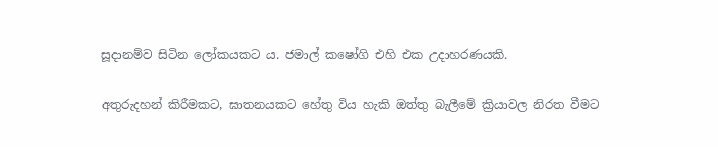සූදානම්ව සිටින ලෝකයකට ය. ජමාල් කෂෝගි එහි එක උදාහරණයකි.

අතුරුදහන් කිරීමකට, ඝාතනයකට හේතු විය හැකි ඔත්තු බැලීමේ ක්‍රියාවල නිරත වීමට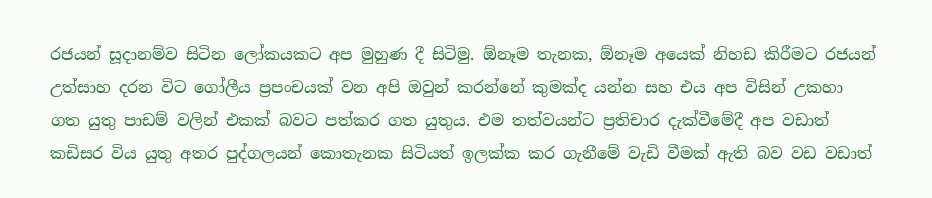රජයන් සූදානම්ව සිටින ලෝකයකට අප මුහුණ දී සිටිමු. ඕනෑම තැනක, ඕනෑම අයෙක් නිහඩ කිරීමට රජයන් උත්සාහ දරන විට ගෝලීය ප්‍රපංචයක් වන අපි ඔවුන් කරන්නේ කුමක්ද යන්න සහ එය අප විසින් උකහා ගත යුතු පාඩම් වලින් එකක් බවට පත්කර ගත යුතුය. එම තත්වයන්ට ප්‍රතිචාර දැක්වීමේදී අප වඩාත් කඩිසර විය යුතු අතර පුද්ගලයන් කොතැනක සිටියත් ඉලක්ක කර ගැනීමේ වැඩි වීමක් ඇති බව වඩ වඩාත්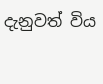දැනුවත් විය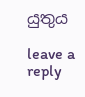යුතුය

leave a reply